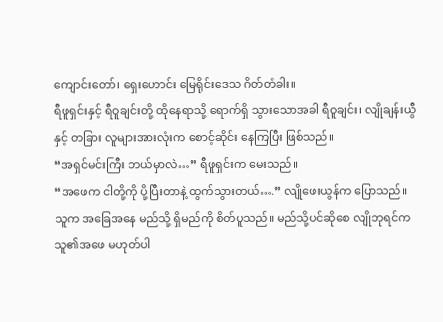ကျောင်းတော်၊ ရှေးဟောင်း မြေရိုင်းဒေသ ဂိတ်တံခါး။
ရီဖူရှင်းနှင့် ရီဝူချင်းတို့ ထိုနေရာသို့ ရောက်ရှိ သွားသောအခါ ရီဝူချင်း၊ လျိုချန်းယွီနှင့် တခြား လူများအားလုံးက စောင့်ဆိုင်း နေကြပြီး ဖြစ်သည်။
“အရှင်မင်းကြီး ဘယ်မှာလဲ…” ရီဖူရှင်းက မေးသည်။
“အဖေက ငါတို့ကို ပို့ပြီးတာနဲ့ ထွက်သွားတယ်….” လျိုဖေးယွန်က ပြောသည်။ သူက အခြေအနေ မည်သို့ ရှိမည်ကို စိတ်ပူသည်။ မည်သို့ပင်ဆိုစေ လျိုဘုရင်က သူ၏အဖေ မဟုတ်ပါ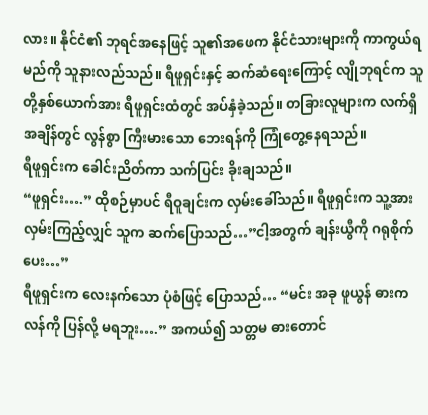လား။ နိုင်ငံ၏ ဘုရင်အနေဖြင့် သူ၏အဖေက နိုင်ငံသားများကို ကာကွယ်ရမည်ကို သူနားလည်သည်။ ရီဖူရှင်းနှင့် ဆက်ဆံရေးကြောင့် လျိုဘုရင်က သူတို့နှစ်ယောက်အား ရီဖူရှင်းထံတွင် အပ်နှံခဲ့သည်။ တခြားလူများက လက်ရှိ အချိန်တွင် လွန်စွာ ကြီးမားသော ဘေးရန်ကို ကြုံတွေ့နေရသည်။
ရီဖူရှင်းက ခေါင်းညိတ်ကာ သက်ပြင်း ခိုးချသည်။
“ဖူရှင်း….” ထိုစဉ်မှာပင် ရီဝူချင်းက လှမ်းခေါ်သည်။ ရီဖူရှင်းက သူ့အား လှမ်းကြည့်လျှင် သူက ဆက်ပြောသည်…”ငါ့အတွက် ချန်းယွီကို ဂရုစိုက်ပေး…”
ရီဖူရှင်းက လေးနက်သော ပုံစံဖြင့် ပြောသည်… “မင်း အခု ဖူယွန် ဓားကလန်ကို ပြန်လို့ မရဘူး….” အကယ်၍ သတ္တမ ဓားတောင်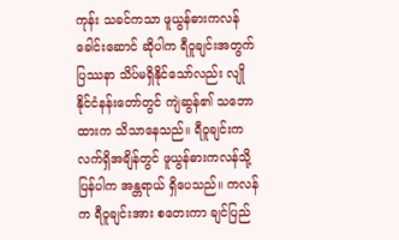ကုန်း သခင်ကသာ ဖူယွန်ဓားကလန် ခေါင်းဆောင် ဆိုပါက ရီဝူချင်းအတွက် ပြဿနာ သိပ်မရှိနိုင်သော်လည်း လျိုနိုင်ငံနန်းတော်တွင် ကျဲဆွန်၏ သဘောထားက သိသာနေသည်။ ရီဝူချင်းက လက်ရှိအချိန်တွင် ဖူယွန်ဓားကလန်သို့ ပြန်ပါက အန္တရာယ် ရှိပေသည်။ ကလန်က ရီဝူချင်းအား စတေးကာ ချင်ပြည်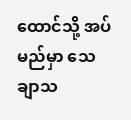ထောင်သို့ အပ်မည်မှာ သေချာသ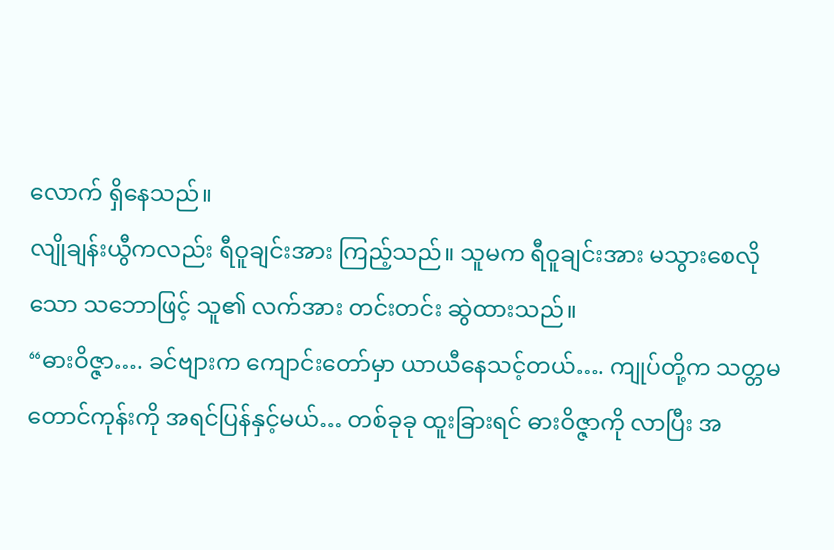လောက် ရှိနေသည်။
လျိုချန်းယွီကလည်း ရီဝူချင်းအား ကြည့်သည်။ သူမက ရီဝူချင်းအား မသွားစေလိုသော သဘောဖြင့် သူ၏ လက်အား တင်းတင်း ဆွဲထားသည်။
“ဓားဝိဇ္ဇာ…. ခင်ဗျားက ကျောင်းတော်မှာ ယာယီနေသင့်တယ်…. ကျုပ်တို့က သတ္တမတောင်ကုန်းကို အရင်ပြန်နှင့်မယ်… တစ်ခုခု ထူးခြားရင် ဓားဝိဇ္ဇာကို လာပြီး အ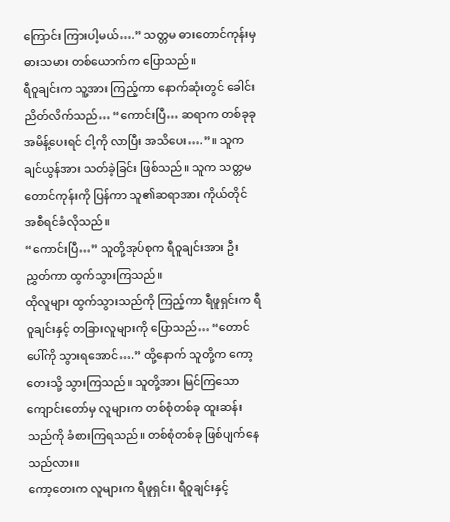ကြောင်း ကြားပါ့မယ်….” သတ္တမ ဓားတောင်ကုန်းမှ ဓားသမား တစ်ယောက်က ပြောသည်။
ရီဝူချင်းက သူ့အား ကြည့်ကာ နောက်ဆုံးတွင် ခေါင်းညိတ်လိက်သည်… “ကောင်းပြီ… ဆရာက တစ်ခုခု အမိန့်ပေးရင် ငါ့ကို လာပြီး အသိပေး….”။ သူက ချင်ယွန်အား သတ်ခဲ့ခြင်း ဖြစ်သည်။ သူက သတ္တမ တောင်ကုန်းကို ပြန်ကာ သူ၏ဆရာအား ကိုယ်တိုင် အစီရင်ခံလိုသည်။
“ကောင်းပြီ…” သူတို့အုပ်စုက ရီဝူချင်းအား ဦးညွှတ်ကာ ထွက်သွားကြသည်။
ထိုလူများ ထွက်သွားသည်ကို ကြည့်ကာ ရီဖူရှင်းက ရီဝူချင်းနှင့် တခြားလူများကို ပြောသည်… “တောင်ပေါ်ကို သွားရအောင်….” ထို့နောက် သူတို့က ကော့တေးသို့ သွားကြသည်။ သူတို့အား မြင်ကြသော ကျောင်းတော်မှ လူများက တစ်စုံတစ်ခု ထူးဆန်းသည်ကို ခံစားကြရသည်။ တစ်စုံတစ်ခု ဖြစ်ပျက်နေသည်လား။
ကော့တေးက လူများက ရီဖူရှင်း၊ ရီဝူချင်းနှင့်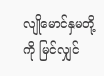လျိုမောင်နှမတို့ကို မြင်လျှင်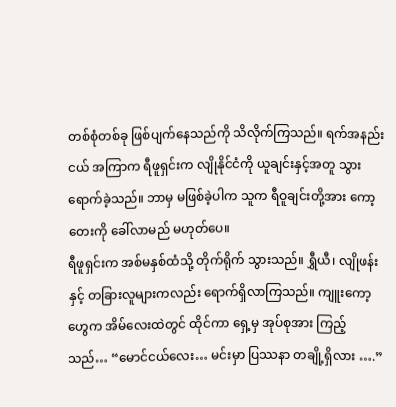တစ်စုံတစ်ခု ဖြစ်ပျက်နေသည်ကို သိလိုက်ကြသည်။ ရက်အနည်းငယ် အကြာက ရီဖူရှင်းက လျိုနိုင်ငံကို ယူချင်းနှင့်အတူ သွားရောက်ခဲ့သည်။ ဘာမှ မဖြစ်ခဲ့ပါက သူက ရီဝူချင်းတို့အား ကော့တေးကို ခေါ်လာမည် မဟုတ်ပေ။
ရီဖူရှင်းက အစ်မနှစ်ထံသို့ တိုက်ရိုက် သွားသည်။ ရွှီယီ၊ လျိုဖန်းနှင့် တခြားလူများကလည်း ရောက်ရှိလာကြသည်။ ကျူးကော့ဟွေက အိမ်လေးထဲတွင် ထိုင်ကာ ရှေ့မှ အုပ်စုအား ကြည့်သည်… “မောင်ငယ်လေး… မင်းမှာ ပြဿနာ တချို့ရှိလား ….”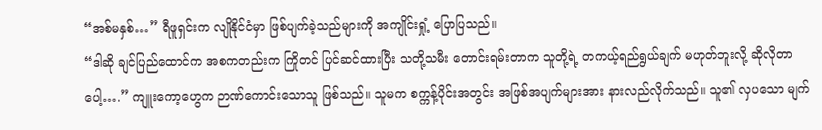“အစ်မနှစ်…” ရီဖူရှင်းက လျိုနိုင်ငံမှာ ဖြစ်ပျက်ခဲ့သည်များကို အကျိုင်းရှုံ့ ပြောပြသည်။
“ဒါဆို ချင်ပြည်ထောင်က အစကတည်းက ကြိုတင် ပြင်ဆင်ထားပြီး သတို့သမီး တောင်းရမ်းတာက သူတို့ရဲ့ တကယ့်ရည်ရွယ်ချက် မဟုတ်ဘူးလို့ ဆိုလိုတာပေါ့….” ကျူးကော့ဟွေက ဉာဏ်ကောင်းသောသူ ဖြစ်သည်။ သူမက စက္ကန့်ပိုင်းအတွင်း အဖြစ်အပျက်များအား နားလည်လိုက်သည်။ သူ၏ လှပသော မျက်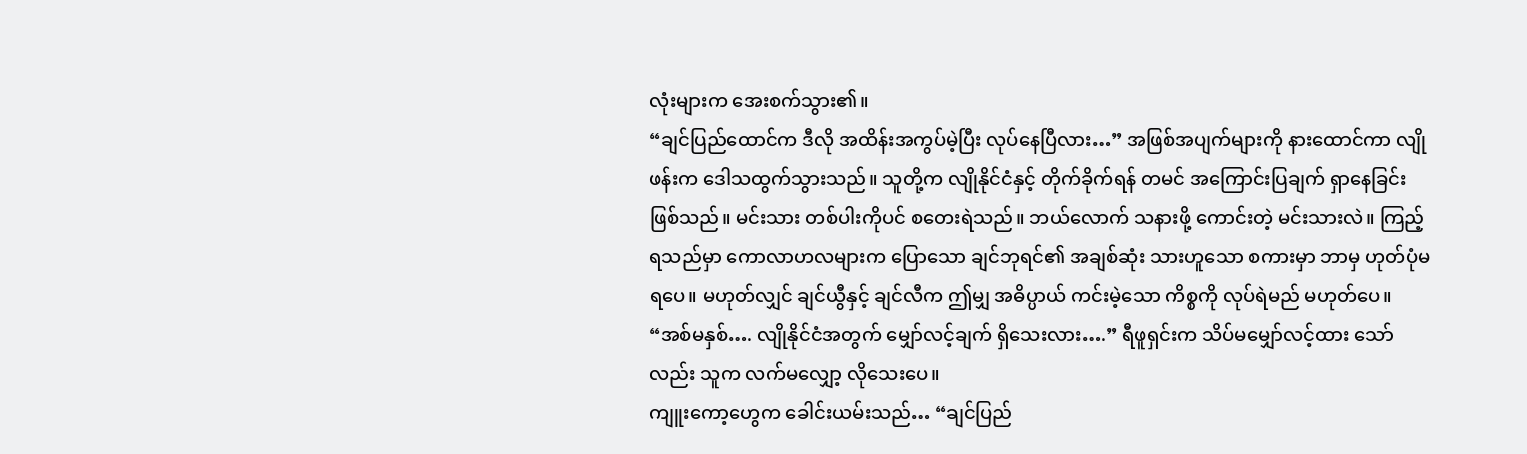လုံးများက အေးစက်သွား၏။
“ချင်ပြည်ထောင်က ဒီလို အထိန်းအကွပ်မဲ့ပြီး လုပ်နေပြီလား…” အဖြစ်အပျက်များကို နားထောင်ကာ လျိုဖန်းက ဒေါသထွက်သွားသည်။ သူတို့က လျိုနိုင်ငံနှင့် တိုက်ခိုက်ရန် တမင် အကြောင်းပြချက် ရှာနေခြင်း ဖြစ်သည်။ မင်းသား တစ်ပါးကိုပင် စတေးရဲသည်။ ဘယ်လောက် သနားဖို့ ကောင်းတဲ့ မင်းသားလဲ။ ကြည့်ရသည်မှာ ကောလာဟလများက ပြောသော ချင်ဘုရင်၏ အချစ်ဆုံး သားဟူသော စကားမှာ ဘာမှ ဟုတ်ပုံမရပေ။ မဟုတ်လျှင် ချင်ယွီနှင့် ချင်လီက ဤမျှ အဓိပ္ပာယ် ကင်းမဲ့သော ကိစ္စကို လုပ်ရဲမည် မဟုတ်ပေ။
“အစ်မနှစ်…. လျိုနိုင်ငံအတွက် မျှော်လင့်ချက် ရှိသေးလား….” ရီဖူရှင်းက သိပ်မမျှော်လင့်ထား သော်လည်း သူက လက်မလျှော့ လိုသေးပေ။
ကျူးကော့ဟွေက ခေါင်းယမ်းသည်… “ချင်ပြည်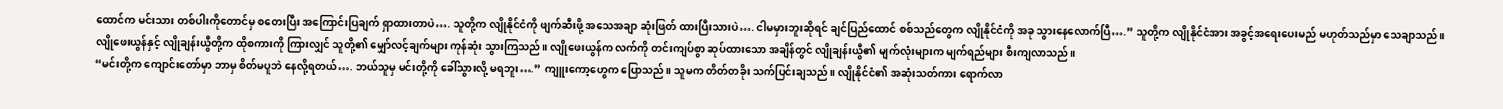ထောင်က မင်းသား တစ်ပါးကိုတောင်မှ စတေးပြီး အကြောင်းပြချက် ရှာထားတာပဲ…. သူတို့က လျိုနိုင်ငံကို ဖျက်ဆီးဖို့ အသေအချာ ဆုံးဖြတ် ထားပြီးသားပဲ…. ငါမမှားဘူးဆိုရင် ချင်ပြည်ထောင် စစ်သည်တွေက လျိုနိုင်ငံကို အခု သွားနေလောက်ပြီ….” သူတို့က လျိုနိုင်ငံအား အခွင့်အရေးပေးမည် မဟုတ်သည်မှာ သေချာသည်။
လျိုဖေးယွန်နှင့် လျိုချန်းယွီတို့က ထိုစကားကို ကြားလျှင် သူတို့၏ မျှော်လင့်ချက်များ ကုန်ဆုံး သွားကြသည်။ လျိုဖေးယွန်က လက်ကို တင်းကျပ်စွာ ဆုပ်ထားသော အချိန်တွင် လျိုချန်းယွီ၏ မျက်လုံးများက မျက်ရည်များ စီးကျလာသည်။
“မင်းတို့က ကျောင်းတော်မှာ ဘာမှ စိတ်မပူဘဲ နေလို့ရတယ်…. ဘယ်သူမှ မင်းတို့ကို ခေါ်သွားလို့ မရဘူး….” ကျူးကော့ဟွေက ပြောသည်။ သူမက တိတ်တခိုး သက်ပြင်းချသည်။ လျိုနိုင်ငံ၏ အဆုံးသတ်ကား ရောက်လာ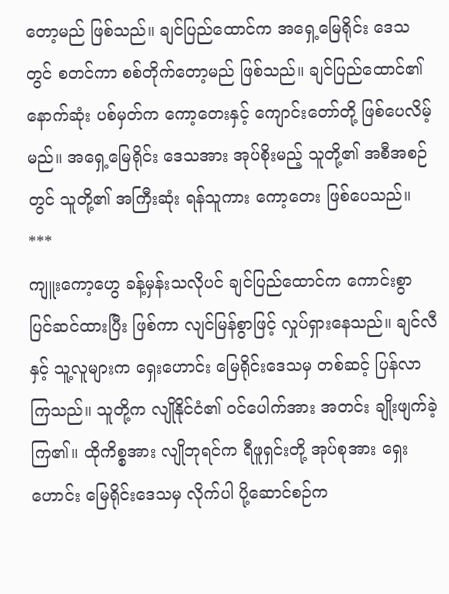တော့မည် ဖြစ်သည်။ ချင်ပြည်ထောင်က အရှေ့မြေရိုင်း ဒေသတွင် စတင်ကာ စစ်တိုက်တော့မည် ဖြစ်သည်။ ချင်ပြည်ထောင်၏ နောက်ဆုံး ပစ်မှတ်က ကော့တေးနှင့် ကျောင်းတော်တို့ ဖြစ်ပေလိမ့်မည်။ အရှေ့မြေရိုင်း ဒေသအား အုပ်စိုးမည့် သူတို့၏ အစီအစဉ်တွင် သူတို့၏ အကြီးဆုံး ရန်သူကား ကော့တေး ဖြစ်ပေသည်။
***
ကျူးကော့ဟွေ ခန့်မှန်းသလိုပင် ချင်ပြည်ထောင်က ကောင်းစွာ ပြင်ဆင်ထားပြီး ဖြစ်ကာ လျင်မြန်စွာဖြင့် လှုပ်ရှားနေသည်။ ချင်လီနှင့် သူ့လူများက ရှေးဟောင်း မြေရိုင်းဒေသမှ တစ်ဆင့် ပြန်လာကြသည်။ သူတို့က လျိုနိုင်ငံ၏ ဝင်ပေါက်အား အတင်း ချိုးဖျက်ခဲ့ကြ၏။ ထိုကိစ္စအား လျိုဘုရင်က ရီဖူရှင်းတို့ အုပ်စုအား ရှေးဟောင်း မြေရိုင်းဒေသမှ လိုက်ပါ ပို့ဆောင်စဉ်က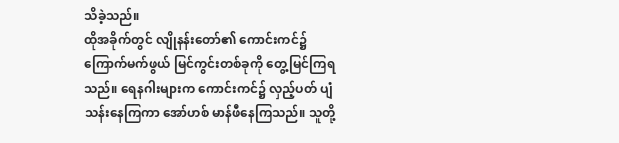သိခဲ့သည်။
ထိုအခိုက်တွင် လျိုနန်းတော်၏ ကောင်းကင်၌ ကြောက်မက်ဖွယ် မြင်ကွင်းတစ်ခုကို တွေ့မြင်ကြရသည်။ ရေနဂါးများက ကောင်းကင်၌ လှည့်ပတ် ပျံသန်းနေကြကာ အော်ဟစ် မာန်ဖီနေကြသည်။ သူတို့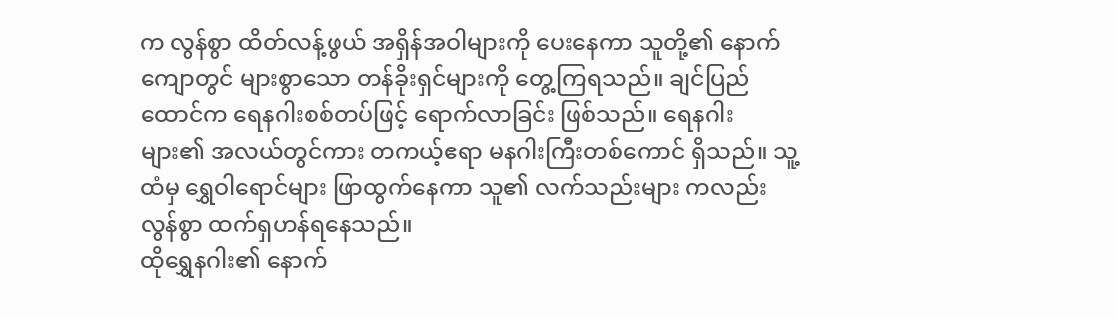က လွန်စွာ ထိတ်လန့်ဖွယ် အရှိန်အဝါများကို ပေးနေကာ သူတို့၏ နောက်ကျောတွင် များစွာသော တန်ခိုးရှင်များကို တွေ့ကြရသည်။ ချင်ပြည်ထောင်က ရေနဂါးစစ်တပ်ဖြင့် ရောက်လာခြင်း ဖြစ်သည်။ ရေနဂါးများ၏ အလယ်တွင်ကား တကယ့်ဧရာ မနဂါးကြီးတစ်ကောင် ရှိသည်။ သူ့ထံမှ ရွှေဝါရောင်များ ဖြာထွက်နေကာ သူ၏ လက်သည်းများ ကလည်း လွန်စွာ ထက်ရှဟန်ရနေသည်။
ထိုရွှေနဂါး၏ နောက်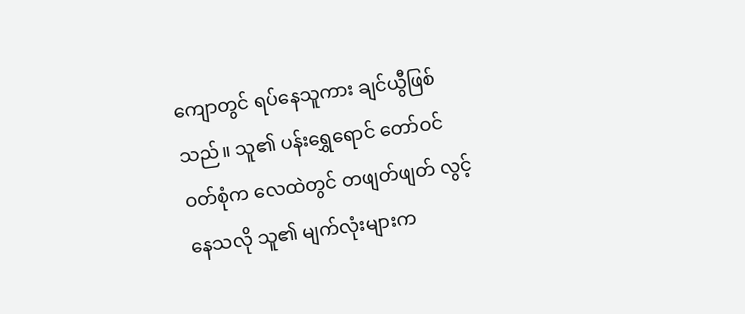ကျောတွင် ရပ်နေသူကား ချင်ယွီဖြစ်သည်။ သူ၏ ပန်းရွှေရောင် တော်ဝင်ဝတ်စုံက လေထဲတွင် တဖျတ်ဖျတ် လွင့်နေသလို သူ၏ မျက်လုံးများက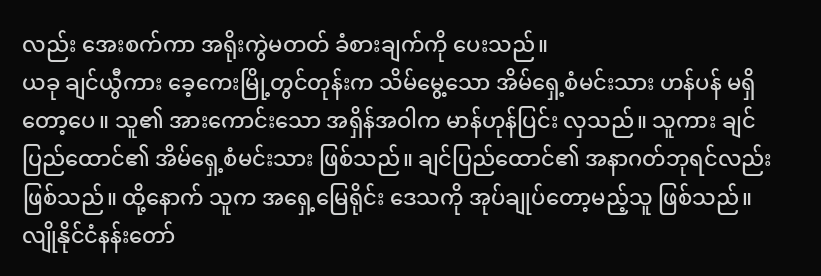လည်း အေးစက်ကာ အရိုးကွဲမတတ် ခံစားချက်ကို ပေးသည်။
ယခု ချင်ယွီကား ခေ့ကေးမြို့တွင်တုန်းက သိမ်မွေ့သော အိမ်ရှေ့စံမင်းသား ဟန်ပန် မရှိတော့ပေ။ သူ၏ အားကောင်းသော အရှိန်အဝါက မာန်ဟုန်ပြင်း လှသည်။ သူကား ချင်ပြည်ထောင်၏ အိမ်ရှေ့စံမင်းသား ဖြစ်သည်။ ချင်ပြည်ထောင်၏ အနာဂတ်ဘုရင်လည်း ဖြစ်သည်။ ထို့နောက် သူက အရှေ့မြေရိုင်း ဒေသကို အုပ်ချုပ်တော့မည့်သူ ဖြစ်သည်။
လျိုနိုင်ငံနန်းတော်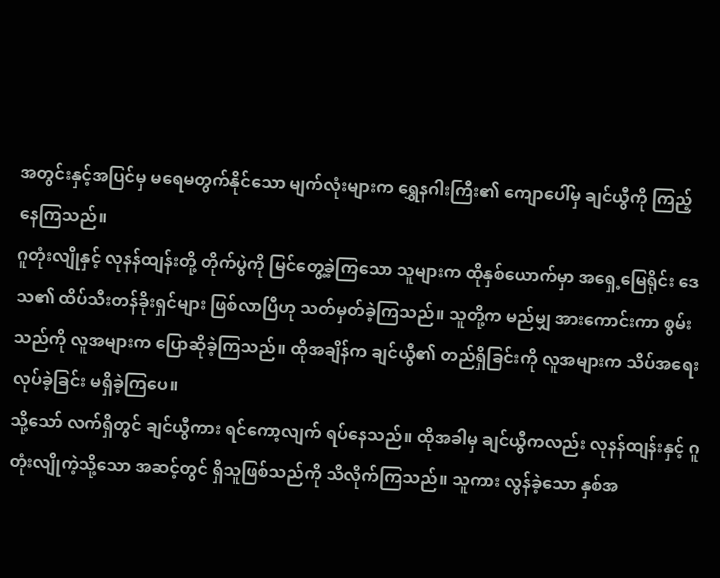အတွင်းနှင့်အပြင်မှ မရေမတွက်နိုင်သော မျက်လုံးများက ရွှေနဂါးကြီး၏ ကျောပေါ်မှ ချင်ယွီကို ကြည့်နေကြသည်။
ဂူတုံးလျိုနှင့် လုနန်ထျန်းတို့ တိုက်ပွဲကို မြင်တွေ့ခဲ့ကြသော သူများက ထိုနှစ်ယောက်မှာ အရှေ့မြေရိုင်း ဒေသ၏ ထိပ်သီးတန်ခိုးရှင်များ ဖြစ်လာပြီဟု သတ်မှတ်ခဲ့ကြသည်။ သူတို့က မည်မျှ အားကောင်းကာ စွမ်းသည်ကို လူအများက ပြောဆိုခဲ့ကြသည်။ ထိုအချိန်က ချင်ယွီ၏ တည်ရှိခြင်းကို လူအများက သိပ်အရေးလုပ်ခဲ့ခြင်း မရှိခဲ့ကြပေ။
သို့သော် လက်ရှိတွင် ချင်ယွီကား ရင်ကော့လျက် ရပ်နေသည်။ ထိုအခါမှ ချင်ယွီကလည်း လုနန်ထျန်းနှင့် ဂူတုံးလျိုကဲ့သို့သော အဆင့်တွင် ရှိသူဖြစ်သည်ကို သိလိုက်ကြသည်။ သူကား လွန်ခဲ့သော နှစ်အ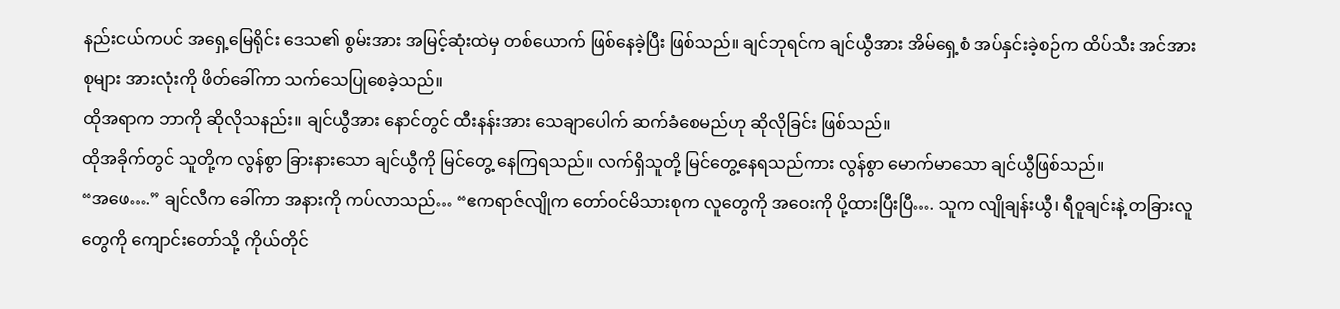နည်းငယ်ကပင် အရှေ့မြေရိုင်း ဒေသ၏ စွမ်းအား အမြင့်ဆုံးထဲမှ တစ်ယောက် ဖြစ်နေခဲ့ပြီး ဖြစ်သည်။ ချင်ဘုရင်က ချင်ယွီအား အိမ်ရှေ့စံ အပ်နှင်းခဲ့စဉ်က ထိပ်သီး အင်အားစုများ အားလုံးကို ဖိတ်ခေါ်ကာ သက်သေပြုစေခဲ့သည်။
ထိုအရာက ဘာကို ဆိုလိုသနည်း။ ချင်ယွီအား နောင်တွင် ထီးနန်းအား သေချာပေါက် ဆက်ခံစေမည်ဟု ဆိုလိုခြင်း ဖြစ်သည်။
ထိုအခိုက်တွင် သူတို့က လွန်စွာ ခြားနားသော ချင်ယွီကို မြင်တွေ့ နေကြရသည်။ လက်ရှိသူတို့ မြင်တွေ့နေရသည်ကား လွန်စွာ မောက်မာသော ချင်ယွီဖြစ်သည်။
“အဖေ….” ချင်လီက ခေါ်ကာ အနားကို ကပ်လာသည်… “ဧကရာဇ်လျိုက တော်ဝင်မိသားစုက လူတွေကို အဝေးကို ပို့ထားပြီးပြီ…. သူက လျိုချန်းယွီ၊ ရီဝူချင်းနဲ့ တခြားလူတွေကို ကျောင်းတော်သို့ ကိုယ်တိုင်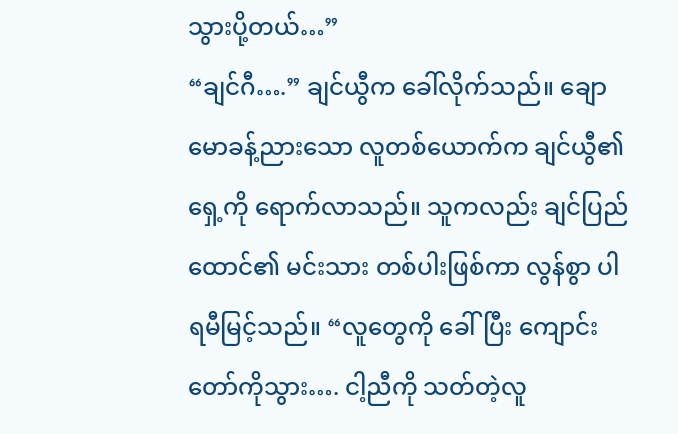သွားပို့တယ်…”
“ချင်ဂီ….” ချင်ယွီက ခေါ်လိုက်သည်။ ချောမောခန့်ညားသော လူတစ်ယောက်က ချင်ယွီ၏ရှေ့ကို ရောက်လာသည်။ သူကလည်း ချင်ပြည်ထောင်၏ မင်းသား တစ်ပါးဖြစ်ကာ လွန်စွာ ပါရမီမြင့်သည်။ “လူတွေကို ခေါ်ပြီး ကျောင်းတော်ကိုသွား…. ငါ့ညီကို သတ်တဲ့လူ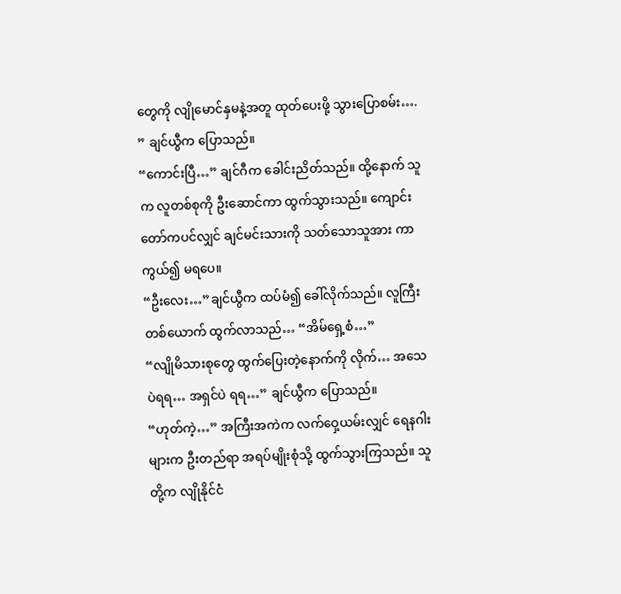တွေကို လျိုမောင်နှမနဲ့အတူ ထုတ်ပေးဖို့ သွားပြောစမ်း…. ” ချင်ယွီက ပြောသည်။
“ကောင်းပြီ…” ချင်ဂီက ခေါင်းညိတ်သည်။ ထို့နောက် သူက လူတစ်စုကို ဦးဆောင်ကာ ထွက်သွားသည်။ ကျောင်းတော်ကပင်လျှင် ချင်မင်းသားကို သတ်သောသူအား ကာကွယ်၍ မရပေ။
“ဦးလေး…”ချင်ယွီက ထပ်မံ၍ ခေါ်လိုက်သည်။ လူကြီးတစ်ယောက် ထွက်လာသည်… “အိမ်ရှေ့စံ…”
“လျိုမိသားစုတွေ ထွက်ပြေးတဲ့နောက်ကို လိုက်… အသေပဲရရ… အရှင်ပဲ ရရ…” ချင်ယွီက ပြောသည်။
“ဟုတ်ကဲ့…” အကြီးအကဲက လက်ဝှေ့ယမ်းလျှင် ရေနဂါးများက ဦးတည်ရာ အရပ်မျိုးစုံသို့ ထွက်သွားကြသည်။ သူတို့က လျိုနိုင်ငံ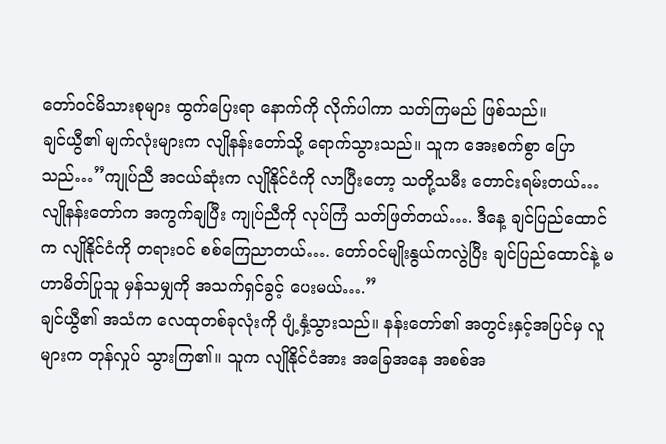တော်ဝင်မိသားစုများ ထွက်ပြေးရာ နောက်ကို လိုက်ပါကာ သတ်ကြမည် ဖြစ်သည်။
ချင်ယွီ၏ မျက်လုံးများက လျိုနန်းတော်သို့ ရောက်သွားသည်။ သူက အေးစက်စွာ ပြောသည်…”ကျုပ်ညီ အငယ်ဆုံးက လျိုနိုင်ငံကို လာပြီးတော့ သတို့သမီး တောင်းရမ်းတယ်… လျိုနန်းတော်က အကွက်ချပြီး ကျုပ်ညီကို လုပ်ကြံ သတ်ဖြတ်တယ်…. ဒီနေ့ ချင်ပြည်ထောင်က လျိုနိုင်ငံကို တရားဝင် စစ်ကြေညာတယ်…. တော်ဝင်မျိုးနွယ်ကလွဲပြီး ချင်ပြည်ထောင်နဲ့ မဟာမိတ်ပြုသူ မှန်သမျှကို အသက်ရှင်ခွင့် ပေးမယ်….”
ချင်ယွီ၏ အသံက လေထုတစ်ခုလုံးကို ပျံ့နှံ့သွားသည်။ နန်းတော်၏ အတွင်းနှင့်အပြင်မှ လူများက တုန်လှုပ် သွားကြ၏။ သူက လျိုနိုင်ငံအား အခြေအနေ အစစ်အ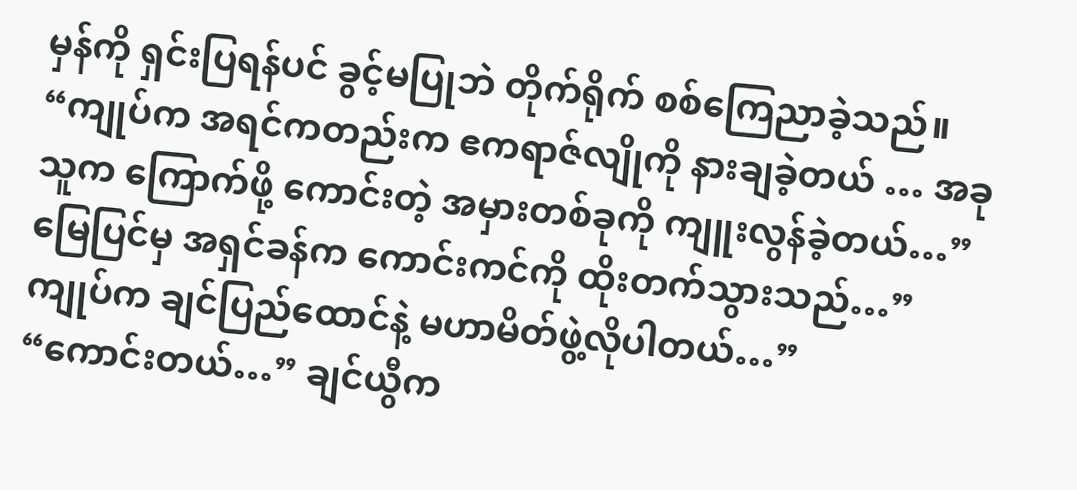မှန်ကို ရှင်းပြရန်ပင် ခွင့်မပြုဘဲ တိုက်ရိုက် စစ်ကြေညာခဲ့သည်။
“ကျုပ်က အရင်ကတည်းက ဧကရာဇ်လျိုကို နားချခဲ့တယ် … အခု သူက ကြောက်ဖို့ ကောင်းတဲ့ အမှားတစ်ခုကို ကျူးလွန်ခဲ့တယ်…” မြေပြင်မှ အရှင်ခန်က ကောင်းကင်ကို ထိုးတက်သွားသည်…”ကျုပ်က ချင်ပြည်ထောင်နဲ့ မဟာမိတ်ဖွဲ့လိုပါတယ်…”
“ကောင်းတယ်…” ချင်ယွီက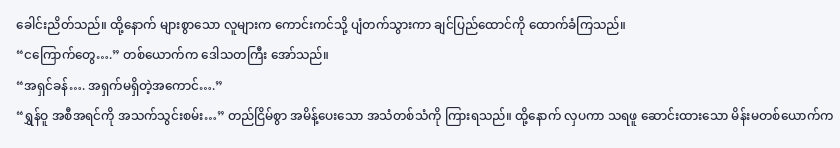ခေါင်းညိတ်သည်။ ထို့နောက် များစွာသော လူများက ကောင်းကင်သို့ ပျံတက်သွားကာ ချင်ပြည်ထောင်ကို ထောက်ခံကြသည်။
“ငကြောက်တွေ….” တစ်ယောက်က ဒေါသတကြီး အော်သည်။
“အရှင်ခန်…. အရှက်မရှိတဲ့အကောင်….”
“ရွှန်ဝူ အစီအရင်ကို အသက်သွင်းစမ်း…” တည်ငြိမ်စွာ အမိန့်ပေးသော အသံတစ်သံကို ကြားရသည်။ ထို့နောက် လှပကာ သရဖူ ဆောင်းထားသော မိန်းမတစ်ယောက်က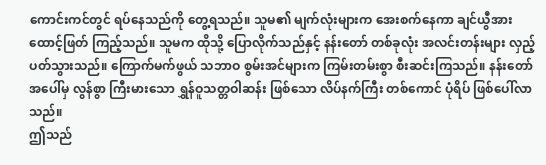ကောင်းကင်တွင် ရပ်နေသည်ကို တွေ့ရသည်။ သူမ၏ မျက်လုံးများက အေးစက်နေကာ ချင်ယွီအား ထောင့်ဖြတ် ကြည့်သည်။ သူမက ထိုသို့ ပြောလိုက်သည်နှင့် နန်းတော် တစ်ခုလုံး အလင်းတန်းများ လှည့်ပတ်သွားသည်။ ကြောက်မက်ဖွယ် သဘာဝ စွမ်းအင်များက ကြမ်းတမ်းစွာ စီးဆင်းကြသည်။ နန်းတော်အပေါ်မှ လွန်စွာ ကြီးမားသော ရွှန်ဝူသတ္တဝါဆန်း ဖြစ်သော လိပ်နက်ကြီး တစ်ကောင် ပုံရိပ် ဖြစ်ပေါ်လာသည်။
ဤသည်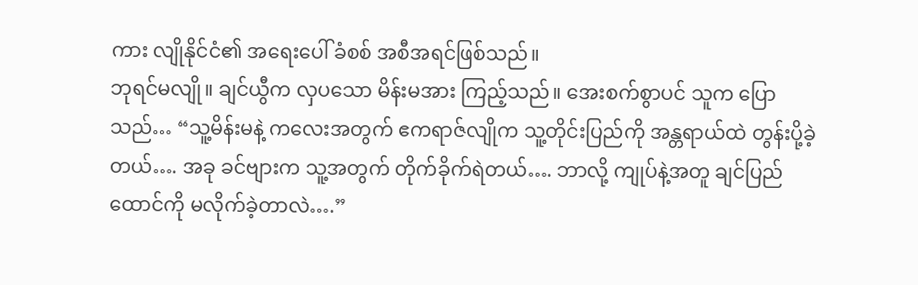ကား လျိုနိုင်ငံ၏ အရေးပေါ် ခံစစ် အစီအရင်ဖြစ်သည်။
ဘုရင်မလျို။ ချင်ယွီက လှပသော မိန်းမအား ကြည့်သည်။ အေးစက်စွာပင် သူက ပြောသည်… “သူ့မိန်းမနဲ့ ကလေးအတွက် ဧကရာဇ်လျိုက သူ့တိုင်းပြည်ကို အန္တရာယ်ထဲ တွန်းပို့ခဲ့တယ်…. အခု ခင်ဗျားက သူ့အတွက် တိုက်ခိုက်ရဲတယ်…. ဘာလို့ ကျုပ်နဲ့အတူ ချင်ပြည်ထောင်ကို မလိုက်ခဲ့တာလဲ….”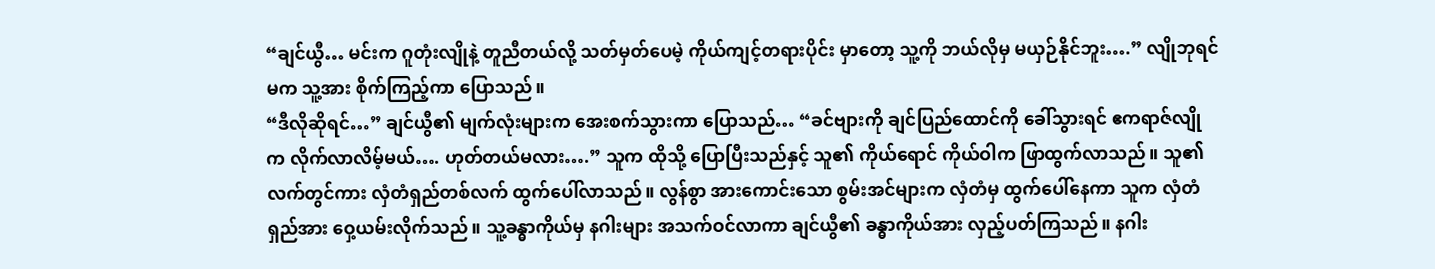“ချင်ယွီ… မင်းက ဂူတုံးလျိုနဲ့ တူညီတယ်လို့ သတ်မှတ်ပေမဲ့ ကိုယ်ကျင့်တရားပိုင်း မှာတော့ သူ့ကို ဘယ်လိုမှ မယှဉ်နိုင်ဘူး….” လျိုဘုရင်မက သူ့အား စိုက်ကြည့်ကာ ပြောသည်။
“ဒီလိုဆိုရင်…” ချင်ယွီ၏ မျက်လုံးများက အေးစက်သွားကာ ပြောသည်… “ခင်ဗျားကို ချင်ပြည်ထောင်ကို ခေါ်သွားရင် ဧကရာဇ်လျိုက လိုက်လာလိမ့်မယ်…. ဟုတ်တယ်မလား….” သူက ထိုသို့ ပြောပြီးသည်နှင့် သူ၏ ကိုယ်ရောင် ကိုယ်ဝါက ဖြာထွက်လာသည်။ သူ၏ လက်တွင်ကား လှံတံရှည်တစ်လက် ထွက်ပေါ်လာသည်။ လွန်စွာ အားကောင်းသော စွမ်းအင်များက လှံတံမှ ထွက်ပေါ်နေကာ သူက လှံတံရှည်အား ဝှေ့ယမ်းလိုက်သည်။ သူ့ခန္ဓာကိုယ်မှ နဂါးများ အသက်ဝင်လာကာ ချင်ယွီ၏ ခန္ဓာကိုယ်အား လှည့်ပတ်ကြသည်။ နဂါး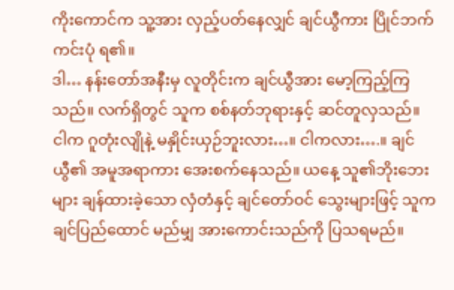ကိုးကောင်က သူ့အား လှည့်ပတ်နေလျှင် ချင်ယွီကား ပြိုင်ဘက်ကင်းပုံ ရ၏။
ဒါ… နန်းတော်အနီးမှ လူတိုင်းက ချင်ယွီအား မော့ကြည့်ကြသည်။ လက်ရှိတွင် သူက စစ်နတ်ဘုရားနှင့် ဆင်တူလှသည်။
ငါက ဂူတုံးလျိုနဲ့ မနှိုင်းယှဉ်ဘူးလား…။ ငါကလား….။ ချင်ယွီ၏ အမူအရာကား အေးစက်နေသည်။ ယနေ့ သူ၏ဘိုးဘေးများ ချန်ထားခဲ့သော လှံတံနှင့် ချင်တော်ဝင် သွေးများဖြင့် သူက ချင်ပြည်ထောင် မည်မျှ အားကောင်းသည်ကို ပြသရမည်။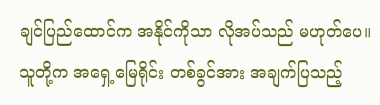ချင်ပြည်ထောင်က အနိုင်ကိုသာ လိုအပ်သည် မဟုတ်ပေ။ သူတို့က အရှေ့မြေရိုင်း တစ်ခွင်အား အချက်ပြသည့်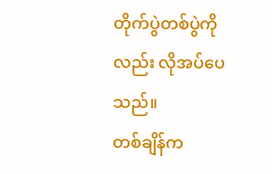တိုက်ပွဲတစ်ပွဲကိုလည်း လိုအပ်ပေသည်။
တစ်ချိန်က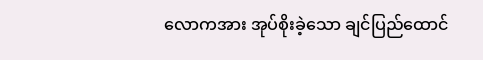လောကအား အုပ်စိုးခဲ့သော ချင်ပြည်ထောင်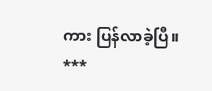ကား ပြန်လာခဲ့ပြီ။
***